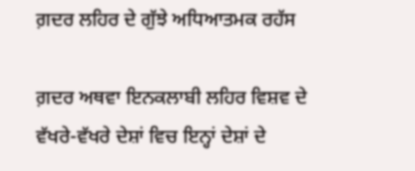ਗ਼ਦਰ ਲਹਿਰ ਦੇ ਗੁੱਝੇ ਅਧਿਆਤਮਕ ਰਹੱਸ

ਗ਼ਦਰ ਅਥਵਾ ਇਨਕਲਾਬੀ ਲਹਿਰ ਵਿਸ਼ਵ ਦੇ ਵੱਖਰੇ-ਵੱਖਰੇ ਦੇਸ਼ਾਂ ਵਿਚ ਇਨ੍ਹਾਂ ਦੇਸ਼ਾਂ ਦੇ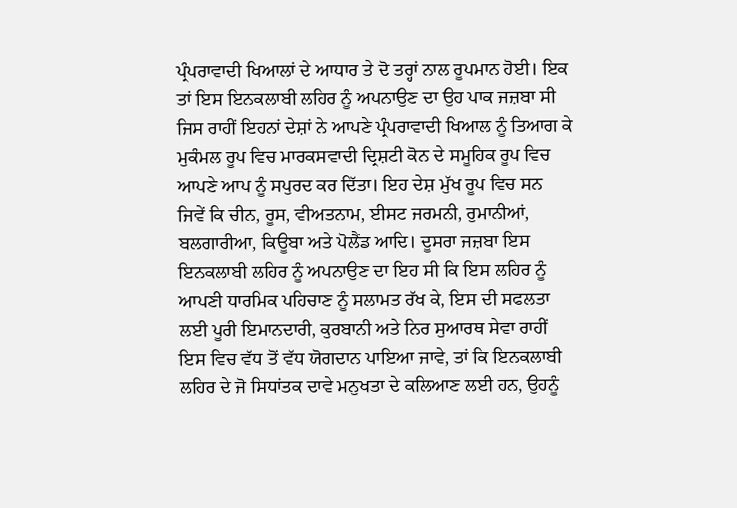ਪ੍ਰੰਪਰਾਵਾਦੀ ਖਿਆਲਾਂ ਦੇ ਆਧਾਰ ਤੇ ਦੋ ਤਰ੍ਹਾਂ ਨਾਲ ਰੂਪਮਾਨ ਹੋਈ। ਇਕ ਤਾਂ ਇਸ ਇਨਕਲਾਬੀ ਲਹਿਰ ਨੂੰ ਅਪਨਾਉਣ ਦਾ ਉਹ ਪਾਕ ਜਜ਼ਬਾ ਸੀ ਜਿਸ ਰਾਹੀਂ ਇਹਨਾਂ ਦੇਸ਼ਾਂ ਨੇ ਆਪਣੇ ਪ੍ਰੰਪਰਾਵਾਦੀ ਖਿਆਲ ਨੂੰ ਤਿਆਗ ਕੇ ਮੁਕੰਮਲ ਰੂਪ ਵਿਚ ਮਾਰਕਸਵਾਦੀ ਦ੍ਰਿਸ਼ਟੀ ਕੋਨ ਦੇ ਸਮੂਹਿਕ ਰੂਪ ਵਿਚ ਆਪਣੇ ਆਪ ਨੂੰ ਸਪੁਰਦ ਕਰ ਦਿੱਤਾ। ਇਹ ਦੇਸ਼ ਮੁੱਖ ਰੂਪ ਵਿਚ ਸਨ ਜਿਵੇਂ ਕਿ ਚੀਨ, ਰੂਸ, ਵੀਅਤਨਾਮ, ਈਸਟ ਜਰਮਨੀ, ਰੁਮਾਨੀਆਂ, ਬਲਗਾਰੀਆ, ਕਿਊਬਾ ਅਤੇ ਪੋਲੈਂਡ ਆਦਿ। ਦੂਸਰਾ ਜਜ਼ਬਾ ਇਸ ਇਨਕਲਾਬੀ ਲਹਿਰ ਨੂੰ ਅਪਨਾਉਣ ਦਾ ਇਹ ਸੀ ਕਿ ਇਸ ਲਹਿਰ ਨੂੰ ਆਪਣੀ ਧਾਰਮਿਕ ਪਹਿਚਾਣ ਨੂੰ ਸਲਾਮਤ ਰੱਖ ਕੇ, ਇਸ ਦੀ ਸਫਲਤਾ ਲਈ ਪੂਰੀ ਇਮਾਨਦਾਰੀ, ਕੁਰਬਾਨੀ ਅਤੇ ਨਿਰ ਸੁਆਰਥ ਸੇਵਾ ਰਾਹੀਂ ਇਸ ਵਿਚ ਵੱਧ ਤੋਂ ਵੱਧ ਯੋਗਦਾਨ ਪਾਇਆ ਜਾਵੇ, ਤਾਂ ਕਿ ਇਨਕਲਾਬੀ ਲਹਿਰ ਦੇ ਜੋ ਸਿਧਾਂਤਕ ਦਾਵੇ ਮਨੁਖਤਾ ਦੇ ਕਲਿਆਣ ਲਈ ਹਨ, ਉਹਨੂੰ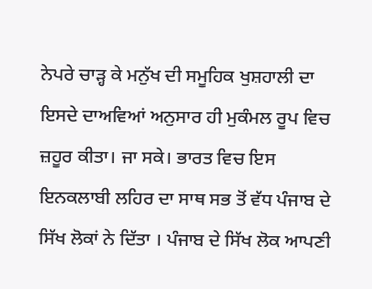ਨੇਪਰੇ ਚਾੜ੍ਹ ਕੇ ਮਨੁੱਖ ਦੀ ਸਮੂਹਿਕ ਖੁਸ਼ਹਾਲੀ ਦਾ ਇਸਦੇ ਦਾਅਵਿਆਂ ਅਨੁਸਾਰ ਹੀ ਮੁਕੰਮਲ ਰੂਪ ਵਿਚ ਜ਼ਹੂਰ ਕੀਤਾ। ਜਾ ਸਕੇ। ਭਾਰਤ ਵਿਚ ਇਸ ਇਨਕਲਾਬੀ ਲਹਿਰ ਦਾ ਸਾਥ ਸਭ ਤੋਂ ਵੱਧ ਪੰਜਾਬ ਦੇ ਸਿੱਖ ਲੋਕਾਂ ਨੇ ਦਿੱਤਾ । ਪੰਜਾਬ ਦੇ ਸਿੱਖ ਲੋਕ ਆਪਣੀ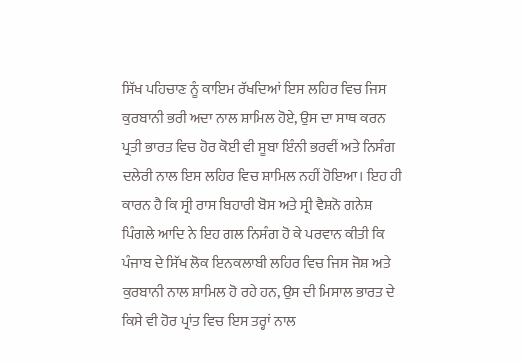ਸਿੱਖ ਪਹਿਚਾਣ ਨੂੰ ਕਾਇਮ ਰੱਖਦਿਆਂ ਇਸ ਲਹਿਰ ਵਿਚ ਜਿਸ ਕੁਰਬਾਨੀ ਭਰੀ ਅਦਾ ਨਾਲ ਸ਼ਾਮਿਲ ਹੋਏ, ਉਸ ਦਾ ਸਾਥ ਕਰਨ ਪ੍ਰਤੀ ਭਾਰਤ ਵਿਚ ਹੋਰ ਕੋਈ ਵੀ ਸੂਬਾ ਇੰਨੀ ਭਰਵੀਂ ਅਤੇ ਨਿਸੰਗ ਦਲੇਰੀ ਨਾਲ ਇਸ ਲਹਿਰ ਵਿਚ ਸ਼ਾਮਿਲ ਨਹੀਂ ਹੋਇਆ। ਇਹ ਹੀ ਕਾਰਨ ਹੈ ਕਿ ਸ੍ਰੀ ਰਾਸ ਬਿਹਾਰੀ ਬੋਸ ਅਤੇ ਸ੍ਰੀ ਵੈਸ਼ਨੋ ਗਨੇਸ਼ ਪਿੰਗਲੇ ਆਦਿ ਨੇ ਇਹ ਗਲ ਨਿਸੰਗ ਹੋ ਕੇ ਪਰਵਾਨ ਕੀਤੀ ਕਿ ਪੰਜਾਬ ਦੇ ਸਿੱਖ ਲੋਕ ਇਨਕਲਾਬੀ ਲਹਿਰ ਵਿਚ ਜਿਸ ਜੋਸ਼ ਅਤੇ ਕੁਰਬਾਨੀ ਨਾਲ ਸ਼ਾਮਿਲ ਹੋ ਰਹੇ ਹਨ, ਉਸ ਦੀ ਮਿਸਾਲ ਭਾਰਤ ਦੇ ਕਿਸੇ ਵੀ ਹੋਰ ਪ੍ਰਾਂਤ ਵਿਚ ਇਸ ਤਰ੍ਹਾਂ ਨਾਲ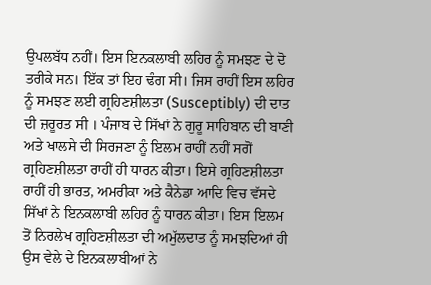ਉਪਲਬੱਧ ਨਹੀਂ। ਇਸ ਇਨਕਲਾਬੀ ਲਹਿਰ ਨੂੰ ਸਮਝਣ ਦੇ ਦੋ ਤਰੀਕੇ ਸਨ। ਇੱਕ ਤਾਂ ਇਹ ਢੰਗ ਸੀ। ਜਿਸ ਰਾਹੀਂ ਇਸ ਲਹਿਰ ਨੂੰ ਸਮਝਣ ਲਈ ਗ੍ਰਹਿਣਸ਼ੀਲਤਾ (Susceptibly) ਦੀ ਦਾਤ ਦੀ ਜ਼ਰੂਰਤ ਸੀ । ਪੰਜਾਬ ਦੇ ਸਿੱਖਾਂ ਨੇ ਗੁਰੂ ਸਾਹਿਬਾਨ ਦੀ ਬਾਣੀ ਅਤੇ ਖਾਲਸੇ ਦੀ ਸਿਰਜਣਾ ਨੂੰ ਇਲਮ ਰਾਹੀਂ ਨਹੀਂ ਸਗੋਂ ਗ੍ਰਹਿਣਸ਼ੀਲਤਾ ਰਾਹੀਂ ਹੀ ਧਾਰਨ ਕੀਤਾ। ਇਸੇ ਗ੍ਰਹਿਣਸ਼ੀਲਤਾ ਰਾਹੀਂ ਹੀ ਭਾਰਤ, ਅਮਰੀਕਾ ਅਤੇ ਕੈਨੇਡਾ ਆਦਿ ਵਿਚ ਵੱਸਦੇ ਸਿੱਖਾਂ ਨੇ ਇਨਕਲਾਬੀ ਲਹਿਰ ਨੂੰ ਧਾਰਨ ਕੀਤਾ। ਇਸ ਇਲਮ ਤੋਂ ਨਿਰਲੇਖ ਗ੍ਰਹਿਣਸ਼ੀਲਤਾ ਦੀ ਅਮੁੱਲਦਾਤ ਨੂੰ ਸਮਝਦਿਆਂ ਹੀ ਉਸ ਵੇਲੇ ਦੇ ਇਨਕਲਾਬੀਆਂ ਨੇ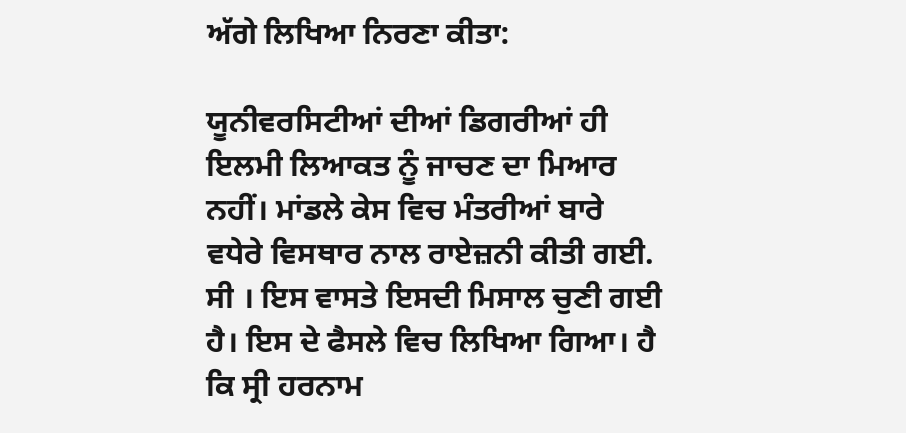ਅੱਗੇ ਲਿਖਿਆ ਨਿਰਣਾ ਕੀਤਾ:

ਯੂਨੀਵਰਸਿਟੀਆਂ ਦੀਆਂ ਡਿਗਰੀਆਂ ਹੀ ਇਲਮੀ ਲਿਆਕਤ ਨੂੰ ਜਾਚਣ ਦਾ ਮਿਆਰ ਨਹੀਂ। ਮਾਂਡਲੇ ਕੇਸ ਵਿਚ ਮੰਤਰੀਆਂ ਬਾਰੇ ਵਧੇਰੇ ਵਿਸਥਾਰ ਨਾਲ ਰਾਏਜ਼ਨੀ ਕੀਤੀ ਗਈ. ਸੀ । ਇਸ ਵਾਸਤੇ ਇਸਦੀ ਮਿਸਾਲ ਚੁਣੀ ਗਈ ਹੈ। ਇਸ ਦੇ ਫੈਸਲੇ ਵਿਚ ਲਿਖਿਆ ਗਿਆ। ਹੈ ਕਿ ਸ੍ਰੀ ਹਰਨਾਮ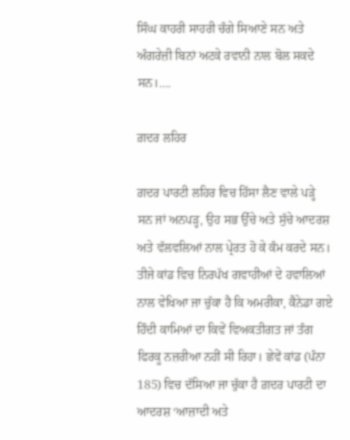ਸਿੰਘ ਕਾਹਰੀ ਸਾਹਰੀ ਚੰਗੇ ਸਿਆਣੇ ਸਨ ਅਤੇ ਅੰਗਰੇਜ਼ੀ ਬਿਨਾਂ ਅਟਕੇ ਰਵਾਨੀ ਨਾਲ ਬੋਲ ਸਕਦੇ ਸਨ।….

ਗ਼ਦਰ ਲਹਿਰ

ਗ਼ਦਰ ਪਾਰਟੀ ਲਹਿਰ ਵਿਚ ਹਿੱਸਾ ਲੈਣ ਵਾਲੇ ਪੜ੍ਹੇ ਸਨ ਜਾਂ ਅਨਪੜ੍ਹ, ਉਹ ਸਭ ਉੱਚੇ ਅਤੇ ਸੁੱਚੇ ਆਦਰਸ਼ ਅਤੇ ਵੱਲਵਲਿਆਂ ਨਾਲ ਪ੍ਰੇਰਤ ਹੋ ਕੇ ਕੰਮ ਕਰਦੇ ਸਨ। ਤੀਜੇ ਕਾਂਡ ਵਿਚ ਨਿਰਪੱਖ ਗਵਾਹੀਆਂ ਦੇ ਹਵਾਲਿਆਂ ਨਾਲ ਵੇਖਿਆ ਜਾ ਚੁੱਕਾ ਹੈ ਕਿ ਅਮਰੀਕਾ, ਕੈਨੇਡਾ ਗਏ ਹਿੰਦੀ ਕਾਮਿਆਂ ਦਾ ਕਿਵੇਂ ਵਿਅਕਤੀਗਤ ਜਾਂ ਤੰਗ ਫਿਰਕੂ ਨਜ਼ਰੀਆ ਨਹੀਂ ਸੀ ਰਿਹਾ। ਛੇਵੇਂ ਕਾਂਡ (ਪੰਨਾ 185) ਵਿਚ ਦੱਸਿਆ ਜਾ ਚੁੱਕਾ ਹੈ ਗ਼ਦਰ ਪਾਰਟੀ ਦਾ ਆਦਰਸ਼ ‘ਆਜ਼ਾਦੀ ਅਤੇ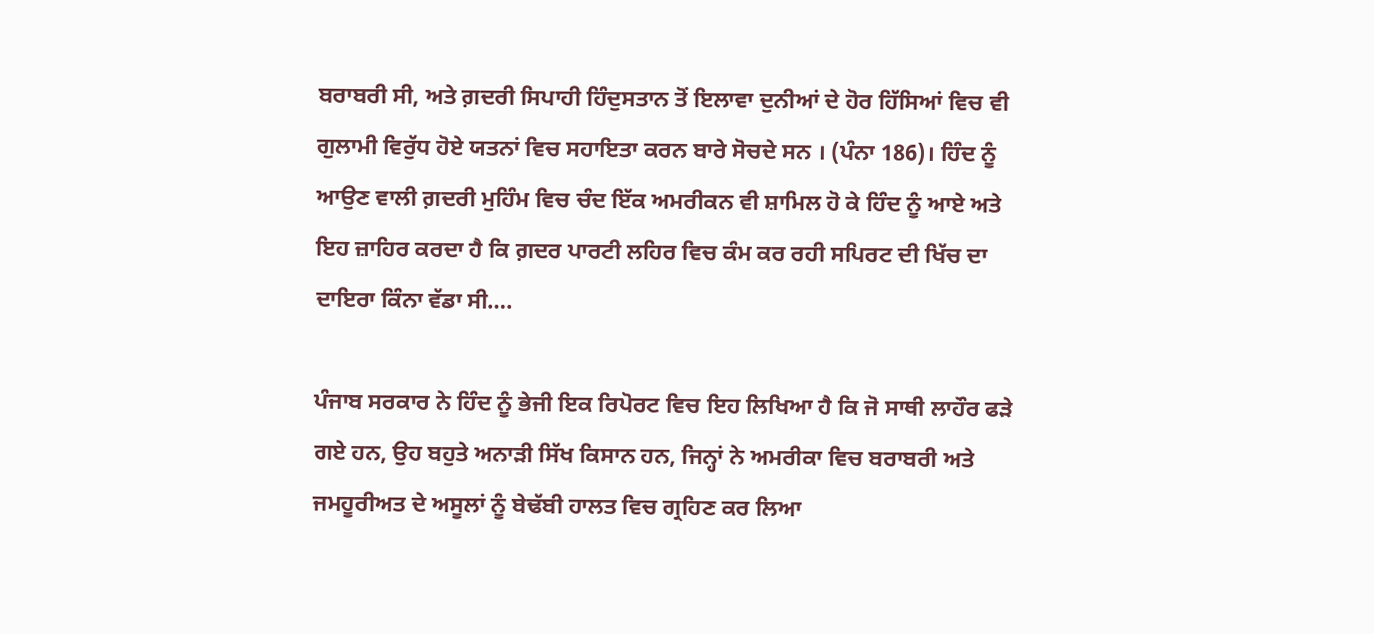ਬਰਾਬਰੀ ਸੀ, ਅਤੇ ਗ਼ਦਰੀ ਸਿਪਾਹੀ ਹਿੰਦੁਸਤਾਨ ਤੋਂ ਇਲਾਵਾ ਦੁਨੀਆਂ ਦੇ ਹੋਰ ਹਿੱਸਿਆਂ ਵਿਚ ਵੀ ਗੁਲਾਮੀ ਵਿਰੁੱਧ ਹੋਏ ਯਤਨਾਂ ਵਿਚ ਸਹਾਇਤਾ ਕਰਨ ਬਾਰੇ ਸੋਚਦੇ ਸਨ । (ਪੰਨਾ 186)। ਹਿੰਦ ਨੂੰ ਆਉਣ ਵਾਲੀ ਗ਼ਦਰੀ ਮੁਹਿੰਮ ਵਿਚ ਚੰਦ ਇੱਕ ਅਮਰੀਕਨ ਵੀ ਸ਼ਾਮਿਲ ਹੋ ਕੇ ਹਿੰਦ ਨੂੰ ਆਏ ਅਤੇ ਇਹ ਜ਼ਾਹਿਰ ਕਰਦਾ ਹੈ ਕਿ ਗ਼ਦਰ ਪਾਰਟੀ ਲਹਿਰ ਵਿਚ ਕੰਮ ਕਰ ਰਹੀ ਸਪਿਰਟ ਦੀ ਖਿੱਚ ਦਾ ਦਾਇਰਾ ਕਿੰਨਾ ਵੱਡਾ ਸੀ….

ਪੰਜਾਬ ਸਰਕਾਰ ਨੇ ਹਿੰਦ ਨੂੰ ਭੇਜੀ ਇਕ ਰਿਪੋਰਟ ਵਿਚ ਇਹ ਲਿਖਿਆ ਹੈ ਕਿ ਜੋ ਸਾਥੀ ਲਾਹੌਰ ਫੜੇ ਗਏ ਹਨ, ਉਹ ਬਹੁਤੇ ਅਨਾੜੀ ਸਿੱਖ ਕਿਸਾਨ ਹਨ, ਜਿਨ੍ਹਾਂ ਨੇ ਅਮਰੀਕਾ ਵਿਚ ਬਰਾਬਰੀ ਅਤੇ ਜਮਹੂਰੀਅਤ ਦੇ ਅਸੂਲਾਂ ਨੂੰ ਬੇਢੱਬੀ ਹਾਲਤ ਵਿਚ ਗ੍ਰਹਿਣ ਕਰ ਲਿਆ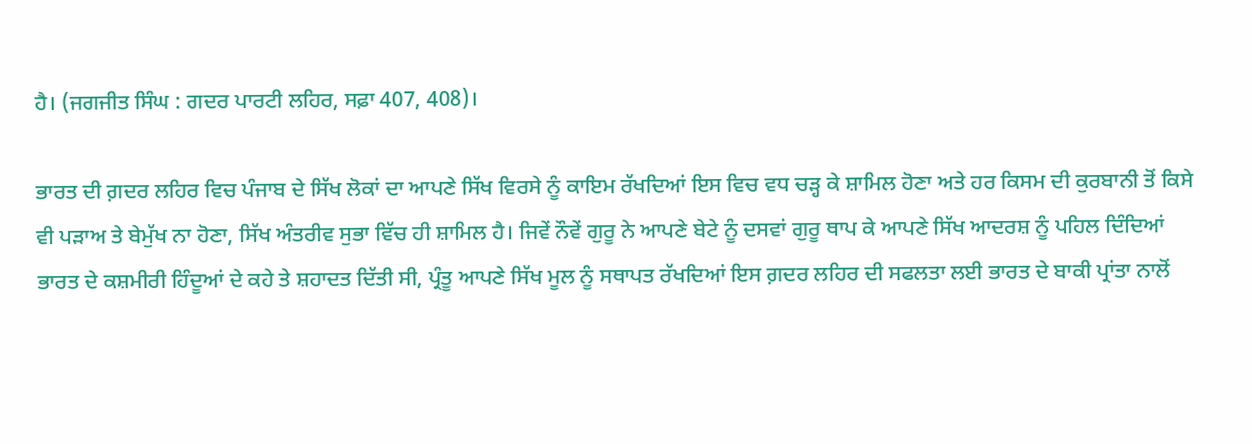ਹੈ। (ਜਗਜੀਤ ਸਿੰਘ : ਗਦਰ ਪਾਰਟੀ ਲਹਿਰ, ਸਫ਼ਾ 407, 408)।

ਭਾਰਤ ਦੀ ਗ਼ਦਰ ਲਹਿਰ ਵਿਚ ਪੰਜਾਬ ਦੇ ਸਿੱਖ ਲੋਕਾਂ ਦਾ ਆਪਣੇ ਸਿੱਖ ਵਿਰਸੇ ਨੂੰ ਕਾਇਮ ਰੱਖਦਿਆਂ ਇਸ ਵਿਚ ਵਧ ਚੜ੍ਹ ਕੇ ਸ਼ਾਮਿਲ ਹੋਣਾ ਅਤੇ ਹਰ ਕਿਸਮ ਦੀ ਕੁਰਬਾਨੀ ਤੋਂ ਕਿਸੇ ਵੀ ਪੜਾਅ ਤੇ ਬੇਮੁੱਖ ਨਾ ਹੋਣਾ, ਸਿੱਖ ਅੰਤਰੀਵ ਸੁਭਾ ਵਿੱਚ ਹੀ ਸ਼ਾਮਿਲ ਹੈ। ਜਿਵੇਂ ਨੌਵੇਂ ਗੁਰੂ ਨੇ ਆਪਣੇ ਬੇਟੇ ਨੂੰ ਦਸਵਾਂ ਗੁਰੂ ਥਾਪ ਕੇ ਆਪਣੇ ਸਿੱਖ ਆਦਰਸ਼ ਨੂੰ ਪਹਿਲ ਦਿੰਦਿਆਂ ਭਾਰਤ ਦੇ ਕਸ਼ਮੀਰੀ ਹਿੰਦੂਆਂ ਦੇ ਕਹੇ ਤੇ ਸ਼ਹਾਦਤ ਦਿੱਤੀ ਸੀ, ਪ੍ਰੰਤੂ ਆਪਣੇ ਸਿੱਖ ਮੂਲ ਨੂੰ ਸਥਾਪਤ ਰੱਖਦਿਆਂ ਇਸ ਗ਼ਦਰ ਲਹਿਰ ਦੀ ਸਫਲਤਾ ਲਈ ਭਾਰਤ ਦੇ ਬਾਕੀ ਪ੍ਰਾਂਤਾ ਨਾਲੋਂ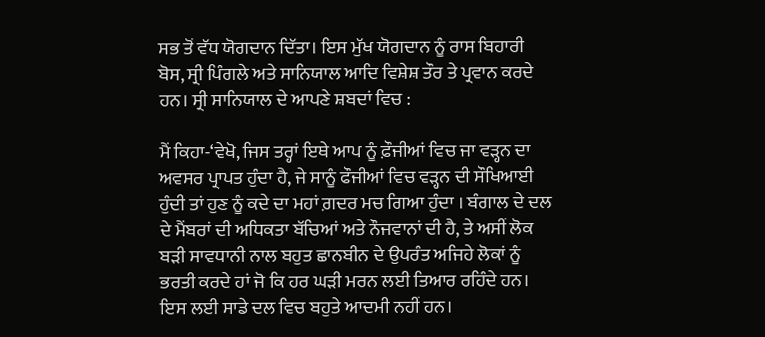ਸਭ ਤੋਂ ਵੱਧ ਯੋਗਦਾਨ ਦਿੱਤਾ। ਇਸ ਮੁੱਖ ਯੋਗਦਾਨ ਨੂੰ ਰਾਸ ਬਿਹਾਰੀ ਬੋਸ, ਸ੍ਰੀ ਪਿੰਗਲੇ ਅਤੇ ਸਾਨਿਯਾਲ ਆਦਿ ਵਿਸ਼ੇਸ਼ ਤੌਰ ਤੇ ਪ੍ਰਵਾਨ ਕਰਦੇ ਹਨ। ਸ੍ਰੀ ਸਾਨਿਯਾਲ ਦੇ ਆਪਣੇ ਸ਼ਬਦਾਂ ਵਿਚ :

ਮੈਂ ਕਿਹਾ-‘ਵੇਖੋ, ਜਿਸ ਤਰ੍ਹਾਂ ਇਥੇ ਆਪ ਨੂੰ ਫ਼ੌਜੀਆਂ ਵਿਚ ਜਾ ਵੜ੍ਹਨ ਦਾ ਅਵਸਰ ਪ੍ਰਾਪਤ ਹੁੰਦਾ ਹੈ, ਜੇ ਸਾਨੂੰ ਫੌਜੀਆਂ ਵਿਚ ਵੜ੍ਹਨ ਦੀ ਸੌਖਿਆਈ ਹੁੰਦੀ ਤਾਂ ਹੁਣ ਨੂੰ ਕਦੇ ਦਾ ਮਹਾਂ ਗ਼ਦਰ ਮਚ ਗਿਆ ਹੁੰਦਾ । ਬੰਗਾਲ ਦੇ ਦਲ ਦੇ ਮੈਂਬਰਾਂ ਦੀ ਅਧਿਕਤਾ ਬੱਚਿਆਂ ਅਤੇ ਨੌਜਵਾਨਾਂ ਦੀ ਹੈ, ਤੇ ਅਸੀਂ ਲੋਕ ਬੜੀ ਸਾਵਧਾਨੀ ਨਾਲ ਬਹੁਤ ਛਾਨਬੀਨ ਦੇ ਉਪਰੰਤ ਅਜਿਹੇ ਲੋਕਾਂ ਨੂੰ ਭਰਤੀ ਕਰਦੇ ਹਾਂ ਜੋ ਕਿ ਹਰ ਘੜੀ ਮਰਨ ਲਈ ਤਿਆਰ ਰਹਿੰਦੇ ਹਨ। ਇਸ ਲਈ ਸਾਡੇ ਦਲ ਵਿਚ ਬਹੁਤੇ ਆਦਮੀ ਨਹੀਂ ਹਨ।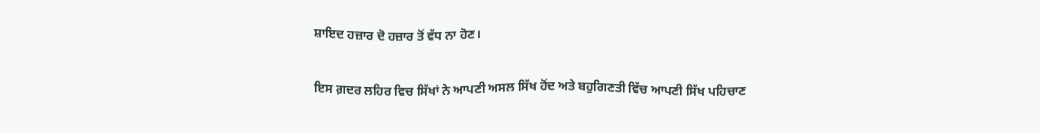ਸ਼ਾਇਦ ਹਜ਼ਾਰ ਦੋ ਹਜ਼ਾਰ ਤੋਂ ਵੱਧ ਨਾ ਹੋਣ।

ਇਸ ਗ਼ਦਰ ਲਹਿਰ ਵਿਚ ਸਿੱਖਾਂ ਨੇ ਆਪਣੀ ਅਸਲ ਸਿੱਖ ਹੋਂਦ ਅਤੇ ਬਹੁਗਿਣਤੀ ਵਿੱਚ ਆਪਣੀ ਸਿੱਖ ਪਹਿਚਾਣ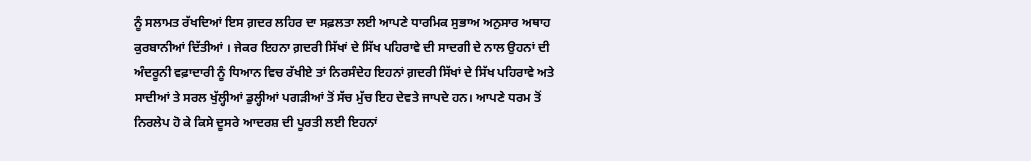ਨੂੰ ਸਲਾਮਤ ਰੱਖਦਿਆਂ ਇਸ ਗ਼ਦਰ ਲਹਿਰ ਦਾ ਸਫ਼ਲਤਾ ਲਈ ਆਪਣੇ ਧਾਰਮਿਕ ਸੁਭਾਅ ਅਨੁਸਾਰ ਅਥਾਹ ਕੁਰਬਾਨੀਆਂ ਦਿੱਤੀਆਂ । ਜੇਕਰ ਇਹਨਾ ਗ਼ਦਰੀ ਸਿੱਖਾਂ ਦੇ ਸਿੱਖ ਪਹਿਰਾਵੇ ਦੀ ਸਾਦਗੀ ਦੇ ਨਾਲ ਉਹਨਾਂ ਦੀ ਅੰਦਰੂਨੀ ਵਫ਼ਾਦਾਰੀ ਨੂੰ ਧਿਆਨ ਵਿਚ ਰੱਖੀਏ ਤਾਂ ਨਿਰਸੰਦੇਹ ਇਹਨਾਂ ਗ਼ਦਰੀ ਸਿੱਖਾਂ ਦੇ ਸਿੱਖ ਪਹਿਰਾਵੇ ਅਤੇ ਸਾਦੀਆਂ ਤੇ ਸਰਲ ਖੁੱਲ੍ਹੀਆਂ ਡੁਲ੍ਹੀਆਂ ਪਗੜੀਆਂ ਤੋਂ ਸੱਚ ਮੁੱਚ ਇਹ ਦੇਵਤੇ ਜਾਪਦੇ ਹਨ। ਆਪਣੇ ਧਰਮ ਤੋਂ ਨਿਰਲੇਪ ਹੋ ਕੇ ਕਿਸੇ ਦੂਸਰੇ ਆਦਰਸ਼ ਦੀ ਪੂਰਤੀ ਲਈ ਇਹਨਾਂ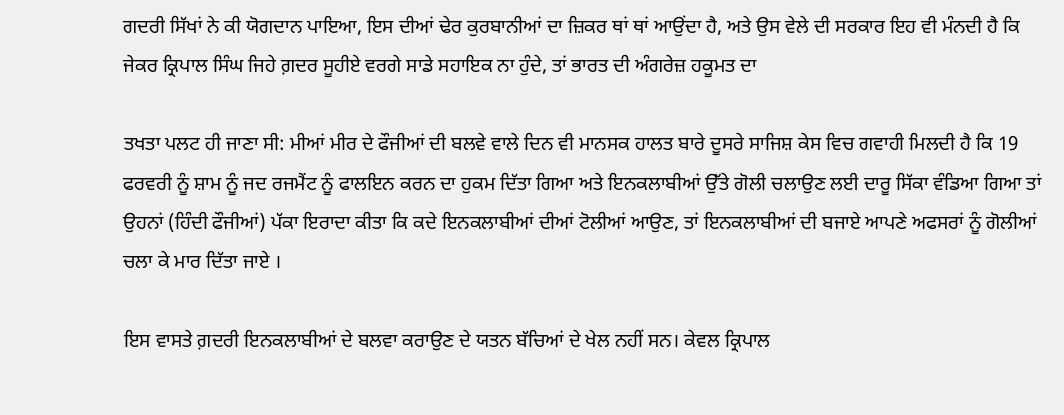ਗਦਰੀ ਸਿੱਖਾਂ ਨੇ ਕੀ ਯੋਗਦਾਨ ਪਾਇਆ, ਇਸ ਦੀਆਂ ਢੇਰ ਕੁਰਬਾਨੀਆਂ ਦਾ ਜ਼ਿਕਰ ਥਾਂ ਥਾਂ ਆਉਂਦਾ ਹੈ, ਅਤੇ ਉਸ ਵੇਲੇ ਦੀ ਸਰਕਾਰ ਇਹ ਵੀ ਮੰਨਦੀ ਹੈ ਕਿ ਜੇਕਰ ਕ੍ਰਿਪਾਲ ਸਿੰਘ ਜਿਹੇ ਗ਼ਦਰ ਸੂਹੀਏ ਵਰਗੇ ਸਾਡੇ ਸਹਾਇਕ ਨਾ ਹੁੰਦੇ, ਤਾਂ ਭਾਰਤ ਦੀ ਅੰਗਰੇਜ਼ ਹਕੂਮਤ ਦਾ

ਤਖਤਾ ਪਲਟ ਹੀ ਜਾਣਾ ਸੀ: ਮੀਆਂ ਮੀਰ ਦੇ ਫੌਜੀਆਂ ਦੀ ਬਲਵੇ ਵਾਲੇ ਦਿਨ ਵੀ ਮਾਨਸਕ ਹਾਲਤ ਬਾਰੇ ਦੂਸਰੇ ਸਾਜਿਸ਼ ਕੇਸ ਵਿਚ ਗਵਾਹੀ ਮਿਲਦੀ ਹੈ ਕਿ 19 ਫਰਵਰੀ ਨੂੰ ਸ਼ਾਮ ਨੂੰ ਜਦ ਰਜਮੈਂਟ ਨੂੰ ਫਾਲਇਨ ਕਰਨ ਦਾ ਹੁਕਮ ਦਿੱਤਾ ਗਿਆ ਅਤੇ ਇਨਕਲਾਬੀਆਂ ਉੱਤੇ ਗੋਲੀ ਚਲਾਉਣ ਲਈ ਦਾਰੂ ਸਿੱਕਾ ਵੰਡਿਆ ਗਿਆ ਤਾਂ ਉਹਨਾਂ (ਹਿੰਦੀ ਫੌਜੀਆਂ) ਪੱਕਾ ਇਰਾਦਾ ਕੀਤਾ ਕਿ ਕਦੇ ਇਨਕਲਾਬੀਆਂ ਦੀਆਂ ਟੋਲੀਆਂ ਆਉਣ, ਤਾਂ ਇਨਕਲਾਬੀਆਂ ਦੀ ਬਜਾਏ ਆਪਣੇ ਅਫਸਰਾਂ ਨੂੰ ਗੋਲੀਆਂ ਚਲਾ ਕੇ ਮਾਰ ਦਿੱਤਾ ਜਾਏ ।

ਇਸ ਵਾਸਤੇ ਗ਼ਦਰੀ ਇਨਕਲਾਬੀਆਂ ਦੇ ਬਲਵਾ ਕਰਾਉਣ ਦੇ ਯਤਨ ਬੱਚਿਆਂ ਦੇ ਖੇਲ ਨਹੀਂ ਸਨ। ਕੇਵਲ ਕ੍ਰਿਪਾਲ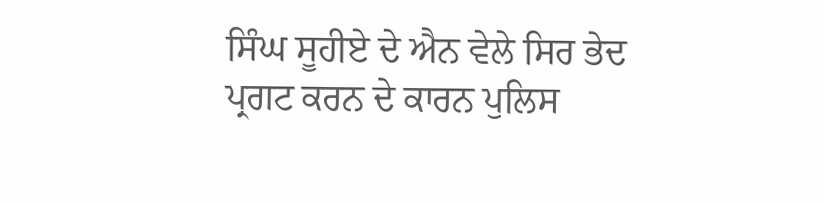ਸਿੰਘ ਸੂਹੀਏ ਦੇ ਐਨ ਵੇਲੇ ਸਿਰ ਭੇਦ ਪ੍ਰਗਟ ਕਰਨ ਦੇ ਕਾਰਨ ਪੁਲਿਸ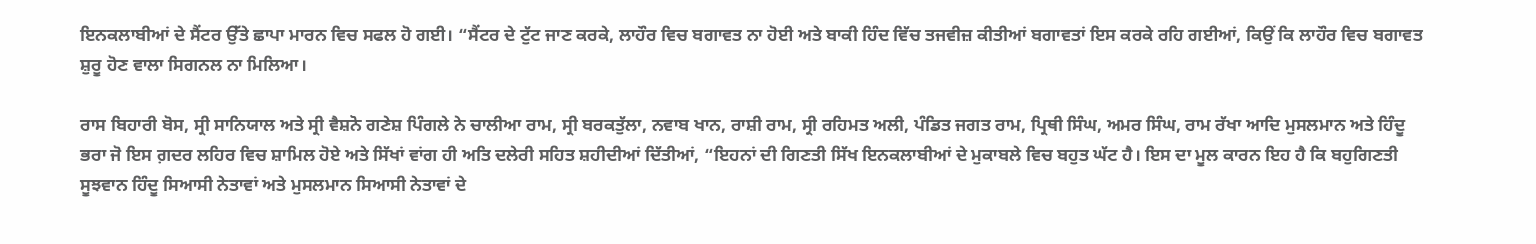ਇਨਕਲਾਬੀਆਂ ਦੇ ਸੈਂਟਰ ਉੱਤੇ ਛਾਪਾ ਮਾਰਨ ਵਿਚ ਸਫਲ ਹੋ ਗਈ। “ਸੈਂਟਰ ਦੇ ਟੁੱਟ ਜਾਣ ਕਰਕੇ, ਲਾਹੌਰ ਵਿਚ ਬਗਾਵਤ ਨਾ ਹੋਈ ਅਤੇ ਬਾਕੀ ਹਿੰਦ ਵਿੱਚ ਤਜਵੀਜ਼ ਕੀਤੀਆਂ ਬਗਾਵਤਾਂ ਇਸ ਕਰਕੇ ਰਹਿ ਗਈਆਂ, ਕਿਉਂ ਕਿ ਲਾਹੌਰ ਵਿਚ ਬਗਾਵਤ ਸ਼ੁਰੂ ਹੋਣ ਵਾਲਾ ਸਿਗਨਲ ਨਾ ਮਿਲਿਆ।

ਰਾਸ ਬਿਹਾਰੀ ਬੋਸ, ਸ੍ਰੀ ਸਾਨਿਯਾਲ ਅਤੇ ਸ੍ਰੀ ਵੈਸ਼ਨੋ ਗਣੇਸ਼ ਪਿੰਗਲੇ ਨੇ ਚਾਲੀਆ ਰਾਮ, ਸ੍ਰੀ ਬਰਕਤੁੱਲਾ, ਨਵਾਬ ਖਾਨ, ਰਾਸ਼ੀ ਰਾਮ, ਸ੍ਰੀ ਰਹਿਮਤ ਅਲੀ, ਪੰਡਿਤ ਜਗਤ ਰਾਮ, ਪ੍ਰਿਥੀ ਸਿੰਘ, ਅਮਰ ਸਿੰਘ, ਰਾਮ ਰੱਖਾ ਆਦਿ ਮੁਸਲਮਾਨ ਅਤੇ ਹਿੰਦੂ ਭਰਾ ਜੋ ਇਸ ਗ਼ਦਰ ਲਹਿਰ ਵਿਚ ਸ਼ਾਮਿਲ ਹੋਏ ਅਤੇ ਸਿੱਖਾਂ ਵਾਂਗ ਹੀ ਅਤਿ ਦਲੇਰੀ ਸਹਿਤ ਸ਼ਹੀਦੀਆਂ ਦਿੱਤੀਆਂ, “ਇਹਨਾਂ ਦੀ ਗਿਣਤੀ ਸਿੱਖ ਇਨਕਲਾਬੀਆਂ ਦੇ ਮੁਕਾਬਲੇ ਵਿਚ ਬਹੁਤ ਘੱਟ ਹੈ। ਇਸ ਦਾ ਮੂਲ ਕਾਰਨ ਇਹ ਹੈ ਕਿ ਬਹੁਗਿਣਤੀ ਸੂਝਵਾਨ ਹਿੰਦੂ ਸਿਆਸੀ ਨੇਤਾਵਾਂ ਅਤੇ ਮੁਸਲਮਾਨ ਸਿਆਸੀ ਨੇਤਾਵਾਂ ਦੇ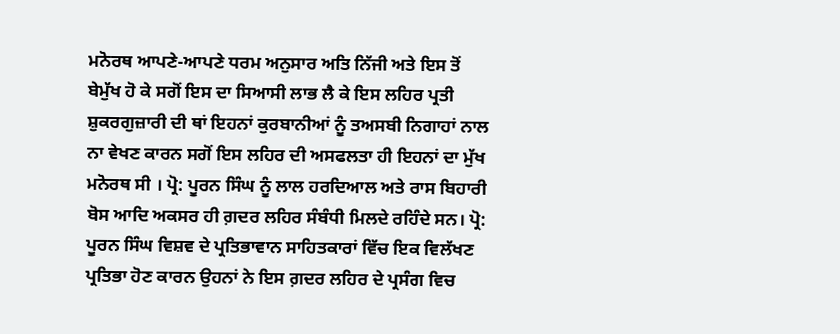ਮਨੋਰਥ ਆਪਣੇ-ਆਪਣੇ ਧਰਮ ਅਨੁਸਾਰ ਅਤਿ ਨਿੱਜੀ ਅਤੇ ਇਸ ਤੋਂ ਬੇਮੁੱਖ ਹੋ ਕੇ ਸਗੋਂ ਇਸ ਦਾ ਸਿਆਸੀ ਲਾਭ ਲੈ ਕੇ ਇਸ ਲਹਿਰ ਪ੍ਰਤੀ ਸ਼ੁਕਰਗੁਜ਼ਾਰੀ ਦੀ ਥਾਂ ਇਹਨਾਂ ਕੁਰਬਾਨੀਆਂ ਨੂੰ ਤਅਸਬੀ ਨਿਗਾਹਾਂ ਨਾਲ ਨਾ ਵੇਖਣ ਕਾਰਨ ਸਗੋਂ ਇਸ ਲਹਿਰ ਦੀ ਅਸਫਲਤਾ ਹੀ ਇਹਨਾਂ ਦਾ ਮੁੱਖ ਮਨੋਰਥ ਸੀ । ਪ੍ਰੋ: ਪੂਰਨ ਸਿੰਘ ਨੂੰ ਲਾਲ ਹਰਦਿਆਲ ਅਤੇ ਰਾਸ ਬਿਹਾਰੀ ਬੋਸ ਆਦਿ ਅਕਸਰ ਹੀ ਗ਼ਦਰ ਲਹਿਰ ਸੰਬੰਧੀ ਮਿਲਦੇ ਰਹਿੰਦੇ ਸਨ। ਪ੍ਰੋ: ਪੂਰਨ ਸਿੰਘ ਵਿਸ਼ਵ ਦੇ ਪ੍ਰਤਿਭਾਵਾਨ ਸਾਹਿਤਕਾਰਾਂ ਵਿੱਚ ਇਕ ਵਿਲੱਖਣ ਪ੍ਰਤਿਭਾ ਹੋਣ ਕਾਰਨ ਉਹਨਾਂ ਨੇ ਇਸ ਗ਼ਦਰ ਲਹਿਰ ਦੇ ਪ੍ਰਸੰਗ ਵਿਚ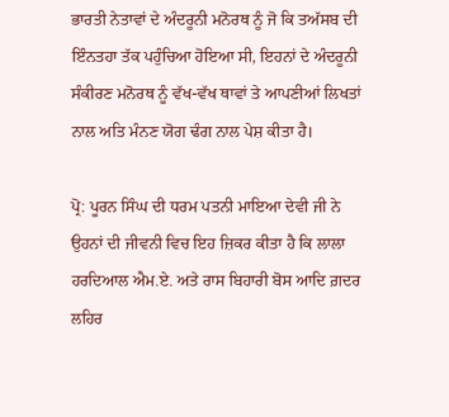ਭਾਰਤੀ ਨੇਤਾਵਾਂ ਦੇ ਅੰਦਰੂਨੀ ਮਨੋਰਥ ਨੂੰ ਜੋ ਕਿ ਤਅੱਸਬ ਦੀ ਇੰਨਤਹਾ ਤੱਕ ਪਹੁੰਚਿਆ ਹੋਇਆ ਸੀ, ਇਹਨਾਂ ਦੇ ਅੰਦਰੂਨੀ ਸੰਕੀਰਣ ਮਨੋਰਥ ਨੂੰ ਵੱਖ-ਵੱਖ ਥਾਵਾਂ ਤੇ ਆਪਣੀਆਂ ਲਿਖਤਾਂ ਨਾਲ ਅਤਿ ਮੰਨਣ ਯੋਗ ਢੰਗ ਨਾਲ ਪੇਸ਼ ਕੀਤਾ ਹੈ।

ਪ੍ਰੋ: ਪੂਰਨ ਸਿੰਘ ਦੀ ਧਰਮ ਪਤਨੀ ਮਾਇਆ ਦੇਵੀ ਜੀ ਨੇ ਉਹਨਾਂ ਦੀ ਜੀਵਨੀ ਵਿਚ ਇਹ ਜ਼ਿਕਰ ਕੀਤਾ ਹੈ ਕਿ ਲਾਲਾ ਹਰਦਿਆਲ ਐਮ.ਏ. ਅਤੇ ਰਾਸ ਬਿਹਾਰੀ ਬੋਸ ਆਦਿ ਗ਼ਦਰ ਲਹਿਰ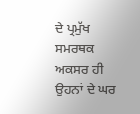ਦੇ ਪ੍ਰਮੁੱਖ ਸਮਰਥਕ ਅਕਸਰ ਹੀ ਉਹਨਾਂ ਦੇ ਘਰ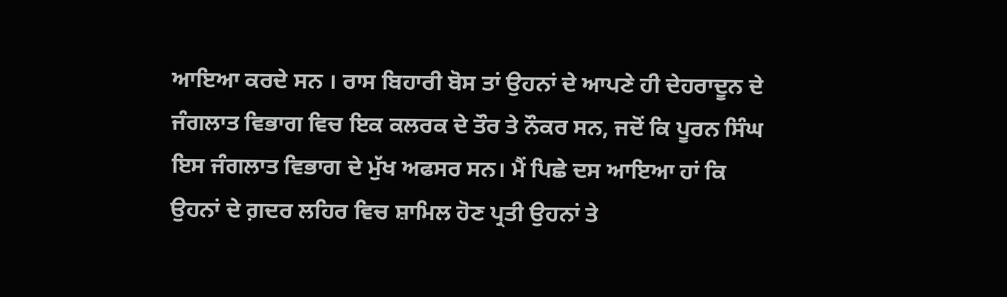ਆਇਆ ਕਰਦੇ ਸਨ । ਰਾਸ ਬਿਹਾਰੀ ਬੋਸ ਤਾਂ ਉਹਨਾਂ ਦੇ ਆਪਣੇ ਹੀ ਦੇਹਰਾਦੂਨ ਦੇ ਜੰਗਲਾਤ ਵਿਭਾਗ ਵਿਚ ਇਕ ਕਲਰਕ ਦੇ ਤੌਰ ਤੇ ਨੌਕਰ ਸਨ, ਜਦੋਂ ਕਿ ਪੂਰਨ ਸਿੰਘ ਇਸ ਜੰਗਲਾਤ ਵਿਭਾਗ ਦੇ ਮੁੱਖ ਅਫਸਰ ਸਨ। ਮੈਂ ਪਿਛੇ ਦਸ ਆਇਆ ਹਾਂ ਕਿ ਉਹਨਾਂ ਦੇ ਗ਼ਦਰ ਲਹਿਰ ਵਿਚ ਸ਼ਾਮਿਲ ਹੋਣ ਪ੍ਰਤੀ ਉਹਨਾਂ ਤੇ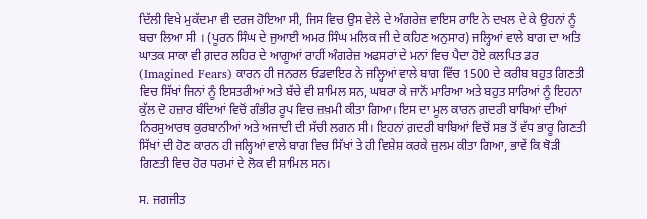ਦਿੱਲੀ ਵਿਖੇ ਮੁਕੱਦਮਾ ਵੀ ਦਰਜ ਹੋਇਆ ਸੀ, ਜਿਸ ਵਿਚ ਉਸ ਵੇਲੇ ਦੇ ਅੰਗਰੇਜ਼ ਵਾਇਸ ਰਾਇ ਨੇ ਦਖਲ ਦੇ ਕੇ ਉਹਨਾਂ ਨੂੰ ਬਚਾ ਲਿਆ ਸੀ । (ਪੂਰਨ ਸਿੰਘ ਦੇ ਜੁਆਈ ਅਮਰ ਸਿੰਘ ਮਲਿਕ ਜੀ ਦੇ ਕਹਿਣ ਅਨੁਸਾਰ) ਜਲ੍ਹਿਆਂ ਵਾਲੇ ਬਾਗ ਦਾ ਅਤਿ ਘਾਤਕ ਸਾਕਾ ਵੀ ਗ਼ਦਰ ਲਹਿਰ ਦੇ ਆਗੂਆਂ ਰਾਹੀਂ ਅੰਗਰੇਜ਼ ਅਫਸਰਾਂ ਦੇ ਮਨਾਂ ਵਿਚ ਪੈਦਾ ਹੋਏ ਕਲਪਿਤ ਡਰ (Imagined Fears) ਕਾਰਨ ਹੀ ਜਨਰਲ ਓਡਵਾਇਰ ਨੇ ਜਲ੍ਹਿਆਂ ਵਾਲੇ ਬਾਗ ਵਿੱਚ 1500 ਦੇ ਕਰੀਬ ਬਹੁਤ ਗਿਣਤੀ ਵਿਚ ਸਿੱਖਾਂ ਜਿਨਾਂ ਨੂੰ ਇਸਤਰੀਆਂ ਅਤੇ ਬੱਚੇ ਵੀ ਸ਼ਾਮਿਲ ਸਨ, ਘਬਰਾ ਕੇ ਜਾਨੋਂ ਮਾਰਿਆ ਅਤੇ ਬਹੁਤ ਸਾਰਿਆਂ ਨੂੰ ਇਹਨਾ ਕੁੱਲ ਦੋ ਹਜ਼ਾਰ ਬੰਦਿਆਂ ਵਿਚੋਂ ਗੰਭੀਰ ਰੂਪ ਵਿਚ ਜ਼ਖ਼ਮੀ ਕੀਤਾ ਗਿਆ। ਇਸ ਦਾ ਮੂਲ ਕਾਰਨ ਗ਼ਦਰੀ ਬਾਬਿਆਂ ਦੀਆਂ ਨਿਰਸੁਆਰਥ ਕੁਰਬਾਨੀਆਂ ਅਤੇ ਅਜਾਦੀ ਦੀ ਸੱਚੀ ਲਗਨ ਸੀ। ਇਹਨਾਂ ਗ਼ਦਰੀ ਬਾਬਿਆਂ ਵਿਚੋਂ ਸਭ ਤੋਂ ਵੱਧ ਭਾਰੂ ਗਿਣਤੀ ਸਿੱਖਾਂ ਦੀ ਹੋਣ ਕਾਰਨ ਹੀ ਜਲ੍ਹਿਆਂ ਵਾਲੇ ਬਾਗ ਵਿਚ ਸਿੱਖਾਂ ਤੇ ਹੀ ਵਿਸ਼ੇਸ਼ ਕਰਕੇ ਜ਼ੁਲਮ ਕੀਤਾ ਗਿਆ, ਭਾਵੇਂ ਕਿ ਥੋੜੀ ਗਿਣਤੀ ਵਿਚ ਹੋਰ ਧਰਮਾਂ ਦੇ ਲੋਕ ਵੀ ਸ਼ਾਮਿਲ ਸਨ।

ਸ. ਜਗਜੀਤ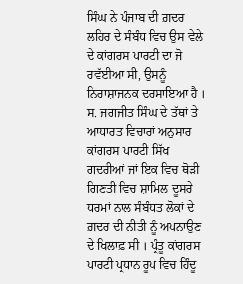ਸਿੰਘ ਨੇ ਪੰਜਾਬ ਦੀ ਗ਼ਦਰ ਲਹਿਰ ਦੇ ਸੰਬੰਧ ਵਿਚ ਉਸ ਵੇਲੇ ਦੇ ਕਾਂਗਰਸ ਪਾਰਟੀ ਦਾ ਜੋ ਰਵੱਈਆ ਸੀ, ਉਸਨੂੰ ਨਿਰਾਸ਼ਾਜਨਕ ਦਰਸਾਇਆ ਹੈ । ਸ. ਜਗਜੀਤ ਸਿੰਘ ਦੇ ਤੱਥਾਂ ਤੇ ਆਧਾਰਤ ਵਿਚਾਰਾਂ ਅਨੁਸਾਰ ਕਾਂਗਰਸ ਪਾਰਟੀ ਸਿੱਖ ਗਦਰੀਆਂ ਜਾਂ ਇਕ ਵਿਚ ਥੋੜੀ ਗਿਣਤੀ ਵਿਚ ਸ਼ਾਮਿਲ ਦੂਸਰੇ ਧਰਮਾਂ ਨਾਲ ਸੰਬੰਧਤ ਲੋਕਾਂ ਦੇ ਗ਼ਦਰ ਦੀ ਨੀਤੀ ਨੂੰ ਅਪਨਾਉਣ ਦੇ ਖਿਲਾਫ਼ ਸੀ । ਪ੍ਰੰਤੂ ਕਾਂਗਰਸ ਪਾਰਟੀ ਪ੍ਰਧਾਨ ਰੂਪ ਵਿਚ ਹਿੰਦੂ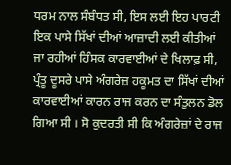ਧਰਮ ਨਾਲ ਸੰਬੰਧਤ ਸੀ, ਇਸ ਲਈ ਇਹ ਪਾਰਟੀ ਇਕ ਪਾਸੇ ਸਿੱਖਾਂ ਦੀਆਂ ਆਜ਼ਾਦੀ ਲਈ ਕੀਤੀਆਂ ਜਾ ਰਹੀਆਂ ਹਿੰਸਕ ਕਾਰਵਾਈਆਂ ਦੇ ਖਿਲਾਫ਼ ਸੀ, ਪ੍ਰੰਤੂ ਦੂਸਰੇ ਪਾਸੇ ਅੰਗਰੇਜ਼ ਹਕੂਮਤ ਦਾ ਸਿੱਖਾਂ ਦੀਆਂ ਕਾਰਵਾਈਆਂ ਕਾਰਨ ਰਾਜ ਕਰਨ ਦਾ ਸੰਤੁਲਨ ਡੋਲ ਗਿਆ ਸੀ । ਸੋ ਕੁਦਰਤੀ ਸੀ ਕਿ ਅੰਗਰੇਜ਼ਾਂ ਦੇ ਰਾਜ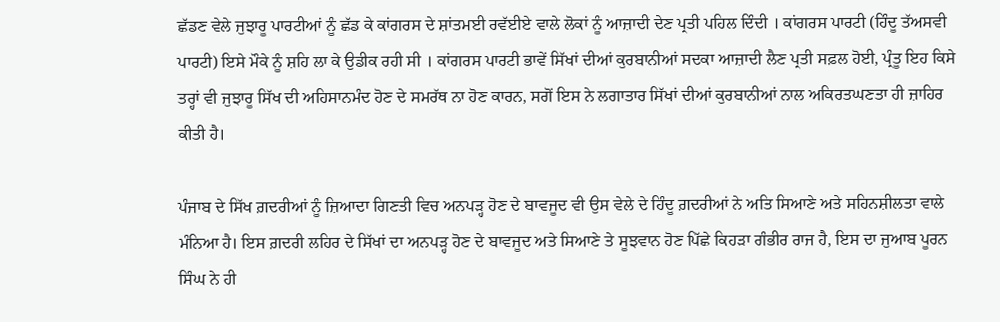ਛੱਡਣ ਵੇਲੇ ਜੁਝਾਰੂ ਪਾਰਟੀਆਂ ਨੂੰ ਛੱਡ ਕੇ ਕਾਂਗਰਸ ਦੇ ਸ਼ਾਂਤਮਈ ਰਵੱਈਏ ਵਾਲੇ ਲੋਕਾਂ ਨੂੰ ਆਜ਼ਾਦੀ ਦੇਣ ਪ੍ਰਤੀ ਪਹਿਲ ਦਿੰਦੀ । ਕਾਂਗਰਸ ਪਾਰਟੀ (ਹਿੰਦੂ ਤੱਅਸਵੀ ਪਾਰਟੀ) ਇਸੇ ਮੌਕੇ ਨੂੰ ਸ਼ਹਿ ਲਾ ਕੇ ਉਡੀਕ ਰਹੀ ਸੀ । ਕਾਂਗਰਸ ਪਾਰਟੀ ਭਾਵੇਂ ਸਿੱਖਾਂ ਦੀਆਂ ਕੁਰਬਾਨੀਆਂ ਸਦਕਾ ਆਜ਼ਾਦੀ ਲੈਣ ਪ੍ਰਤੀ ਸਫ਼ਲ ਹੋਈ, ਪ੍ਰੰਤੂ ਇਹ ਕਿਸੇ ਤਰ੍ਹਾਂ ਵੀ ਜੁਝਾਰੂ ਸਿੱਖ ਦੀ ਅਹਿਸਾਨਮੰਦ ਹੋਣ ਦੇ ਸਮਰੱਥ ਨਾ ਹੋਣ ਕਾਰਨ, ਸਗੋਂ ਇਸ ਨੇ ਲਗਾਤਾਰ ਸਿੱਖਾਂ ਦੀਆਂ ਕੁਰਬਾਨੀਆਂ ਨਾਲ ਅਕਿਰਤਘਣਤਾ ਹੀ ਜ਼ਾਹਿਰ ਕੀਤੀ ਹੈ।

ਪੰਜਾਬ ਦੇ ਸਿੱਖ ਗ਼ਦਰੀਆਂ ਨੂੰ ਜ਼ਿਆਦਾ ਗਿਣਤੀ ਵਿਚ ਅਨਪੜ੍ਹ ਹੋਣ ਦੇ ਬਾਵਜੂਦ ਵੀ ਉਸ ਵੇਲੇ ਦੇ ਹਿੰਦੂ ਗ਼ਦਰੀਆਂ ਨੇ ਅਤਿ ਸਿਆਣੇ ਅਤੇ ਸਹਿਨਸ਼ੀਲਤਾ ਵਾਲੇ ਮੰਨਿਆ ਹੈ। ਇਸ ਗ਼ਦਰੀ ਲਹਿਰ ਦੇ ਸਿੱਖਾਂ ਦਾ ਅਨਪੜ੍ਹ ਹੋਣ ਦੇ ਬਾਵਜੂਦ ਅਤੇ ਸਿਆਣੇ ਤੇ ਸੂਝਵਾਨ ਹੋਣ ਪਿੱਛੇ ਕਿਹੜਾ ਗੰਭੀਰ ਰਾਜ ਹੈ, ਇਸ ਦਾ ਜੁਆਬ ਪੂਰਨ ਸਿੰਘ ਨੇ ਹੀ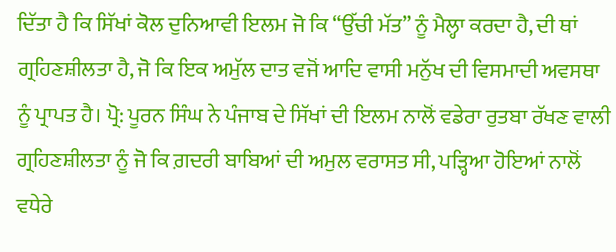ਦਿੱਤਾ ਹੈ ਕਿ ਸਿੱਖਾਂ ਕੋਲ ਦੁਨਿਆਵੀ ਇਲਮ ਜੋ ਕਿ “ਉੱਚੀ ਮੱਤ” ਨੂੰ ਮੈਲ੍ਹਾ ਕਰਦਾ ਹੈ, ਦੀ ਥਾਂ ਗ੍ਰਹਿਣਸ਼ੀਲਤਾ ਹੈ, ਜੋ ਕਿ ਇਕ ਅਮੁੱਲ ਦਾਤ ਵਜੋਂ ਆਦਿ ਵਾਸੀ ਮਨੁੱਖ ਦੀ ਵਿਸਮਾਦੀ ਅਵਸਥਾ ਨੂੰ ਪ੍ਰਾਪਤ ਹੈ। ਪ੍ਰੋ: ਪੂਰਨ ਸਿੰਘ ਨੇ ਪੰਜਾਬ ਦੇ ਸਿੱਖਾਂ ਦੀ ਇਲਮ ਨਾਲੋਂ ਵਡੇਰਾ ਰੁਤਬਾ ਰੱਖਣ ਵਾਲੀ ਗ੍ਰਹਿਣਸ਼ੀਲਤਾ ਨੂੰ ਜੋ ਕਿ ਗ਼ਦਰੀ ਬਾਬਿਆਂ ਦੀ ਅਮੁਲ ਵਰਾਸਤ ਸੀ, ਪੜ੍ਹਿਆ ਹੋਇਆਂ ਨਾਲੋਂ ਵਧੇਰੇ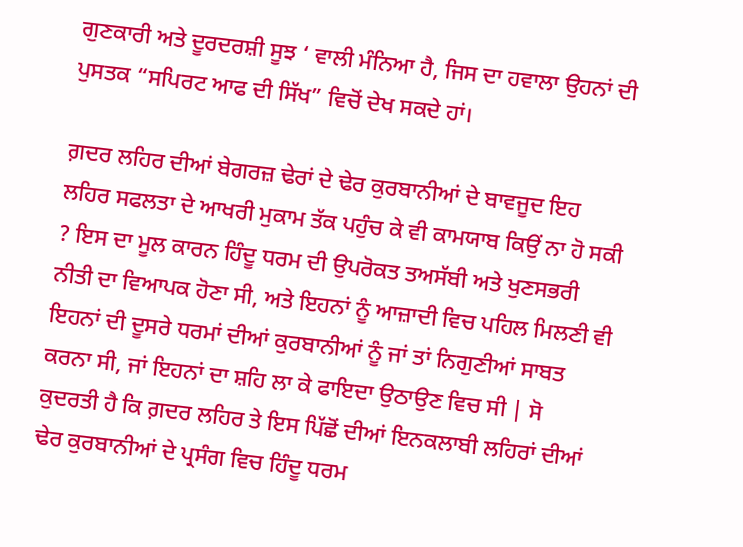ਗੁਣਕਾਰੀ ਅਤੇ ਦੂਰਦਰਸ਼ੀ ਸੂਝ ‘ ਵਾਲੀ ਮੰਨਿਆ ਹੈ, ਜਿਸ ਦਾ ਹਵਾਲਾ ਉਹਨਾਂ ਦੀ ਪੁਸਤਕ “ਸਪਿਰਟ ਆਫ ਦੀ ਸਿੱਖ” ਵਿਚੋਂ ਦੇਖ ਸਕਦੇ ਹਾਂ।

ਗ਼ਦਰ ਲਹਿਰ ਦੀਆਂ ਬੇਗਰਜ਼ ਢੇਰਾਂ ਦੇ ਢੇਰ ਕੁਰਬਾਨੀਆਂ ਦੇ ਬਾਵਜੂਦ ਇਹ ਲਹਿਰ ਸਫਲਤਾ ਦੇ ਆਖਰੀ ਮੁਕਾਮ ਤੱਕ ਪਹੁੰਚ ਕੇ ਵੀ ਕਾਮਯਾਬ ਕਿਉਂ ਨਾ ਹੋ ਸਕੀ ? ਇਸ ਦਾ ਮੂਲ ਕਾਰਨ ਹਿੰਦੂ ਧਰਮ ਦੀ ਉਪਰੋਕਤ ਤਅਸੱਬੀ ਅਤੇ ਖੁਣਸਭਰੀ ਨੀਤੀ ਦਾ ਵਿਆਪਕ ਹੋਣਾ ਸੀ, ਅਤੇ ਇਹਨਾਂ ਨੂੰ ਆਜ਼ਾਦੀ ਵਿਚ ਪਹਿਲ ਮਿਲਣੀ ਵੀ ਇਹਨਾਂ ਦੀ ਦੂਸਰੇ ਧਰਮਾਂ ਦੀਆਂ ਕੁਰਬਾਨੀਆਂ ਨੂੰ ਜਾਂ ਤਾਂ ਨਿਗੁਣੀਆਂ ਸਾਬਤ ਕਰਨਾ ਸੀ, ਜਾਂ ਇਹਨਾਂ ਦਾ ਸ਼ਹਿ ਲਾ ਕੇ ਫਾਇਦਾ ਉਠਾਉਣ ਵਿਚ ਸੀ | ਸੋ ਕੁਦਰਤੀ ਹੈ ਕਿ ਗ਼ਦਰ ਲਹਿਰ ਤੇ ਇਸ ਪਿੱਛੋਂ ਦੀਆਂ ਇਨਕਲਾਬੀ ਲਹਿਰਾਂ ਦੀਆਂ ਢੇਰ ਕੁਰਬਾਨੀਆਂ ਦੇ ਪ੍ਰਸੰਗ ਵਿਚ ਹਿੰਦੂ ਧਰਮ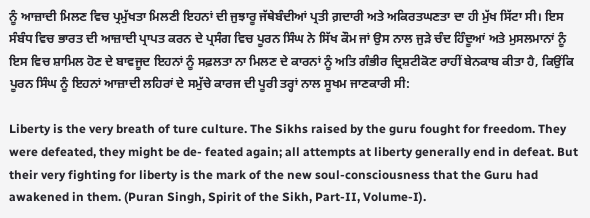ਨੂੰ ਆਜ਼ਾਦੀ ਮਿਲਣ ਵਿਚ ਪ੍ਰਮੁੱਖਤਾ ਮਿਲਣੀ ਇਹਨਾਂ ਦੀ ਜੁਝਾਰੂ ਜੱਥੇਬੰਦੀਆਂ ਪ੍ਰਤੀ ਗ਼ਦਾਰੀ ਅਤੇ ਅਕਿਰਤਘਣਤਾ ਦਾ ਹੀ ਮੁੱਖ ਸਿੱਟਾ ਸੀ। ਇਸ ਸੰਬੰਧ ਵਿਚ ਭਾਰਤ ਦੀ ਆਜ਼ਾਦੀ ਪ੍ਰਾਪਤ ਕਰਨ ਦੇ ਪ੍ਰਸੰਗ ਵਿਚ ਪੂਰਨ ਸਿੰਘ ਨੇ ਸਿੱਖ ਕੌਮ ਜਾਂ ਉਸ ਨਾਲ ਜੁੜੇ ਚੰਦ ਹਿੰਦੂਆਂ ਅਤੇ ਮੁਸਲਮਾਨਾਂ ਨੂੰ ਇਸ ਵਿਚ ਸ਼ਾਮਿਲ ਹੋਣ ਦੇ ਬਾਵਜੂਦ ਇਹਨਾਂ ਨੂੰ ਸਫ਼ਲਤਾ ਨਾ ਮਿਲਣ ਦੇ ਕਾਰਨਾਂ ਨੂੰ ਅਤਿ ਗੰਭੀਰ ਦ੍ਰਿਸ਼ਟੀਕੋਣ ਰਾਹੀਂ ਬੇਨਕਾਬ ਕੀਤਾ ਹੈ, ਕਿਉਂਕਿ ਪੂਰਨ ਸਿੰਘ ਨੂੰ ਇਹਨਾਂ ਆਜ਼ਾਦੀ ਲਹਿਰਾਂ ਦੇ ਸਮੁੱਚੇ ਕਾਰਜ ਦੀ ਪੂਰੀ ਤਰ੍ਹਾਂ ਨਾਲ ਸੂਖਮ ਜਾਣਕਾਰੀ ਸੀ:

Liberty is the very breath of ture culture. The Sikhs raised by the guru fought for freedom. They were defeated, they might be de- feated again; all attempts at liberty generally end in defeat. But their very fighting for liberty is the mark of the new soul-consciousness that the Guru had awakened in them. (Puran Singh, Spirit of the Sikh, Part-II, Volume-I).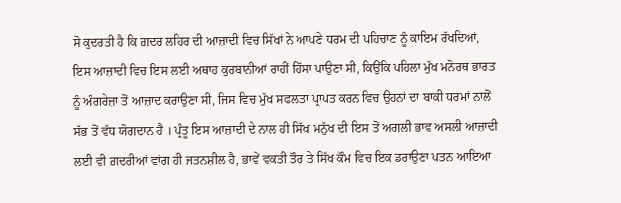ਸੋ ਕੁਦਰਤੀ ਹੈ ਕਿ ਗ਼ਦਰ ਲਹਿਰ ਦੀ ਆਜ਼ਾਦੀ ਵਿਚ ਸਿੱਖਾਂ ਨੇ ਆਪਣੇ ਧਰਮ ਦੀ ਪਹਿਚਾਣ ਨੂੰ ਕਾਇਮ ਰੱਖਦਿਆਂ, ਇਸ ਆਜ਼ਾਦੀ ਵਿਚ ਇਸ ਲਈ ਅਥਾਹ ਕੁਰਬਾਨੀਆਂ ਰਾਹੀਂ ਹਿੱਸਾ ਪਾਉਣਾ ਸੀ, ਕਿਉਂਕਿ ਪਹਿਲਾ ਮੁੱਖ ਮਨੋਰਥ ਭਾਰਤ ਨੂੰ ਅੰਗਰੇਜ਼ਾ ਤੋਂ ਆਜ਼ਾਦ ਕਰਾਉਣਾ ਸੀ, ਜਿਸ ਵਿਚ ਮੁੱਖ ਸਫਲਤਾ ਪ੍ਰਾਪਤ ਕਰਨ ਵਿਚ ਉਹਨਾਂ ਦਾ ਬਾਕੀ ਧਰਮਾਂ ਨਾਲੋਂ ਸੱਭ ਤੋਂ ਵੱਧ ਯੋਗਦਾਨ ਹੈ । ਪ੍ਰੰਤੂ ਇਸ ਆਜ਼ਾਦੀ ਦੇ ਨਾਲ ਹੀ ਸਿੱਖ ਮਨੁੱਖ ਦੀ ਇਸ ਤੋਂ ਅਗਲੀ ਭਾਵ ਅਸਲੀ ਆਜ਼ਾਦੀ ਲਈ ਵੀ ਗ਼ਦਰੀਆਂ ਵਾਂਗ ਹੀ ਜਤਨਸ਼ੀਲ ਹੈ, ਭਾਵੇਂ ਵਕਤੀ ਤੌਰ ਤੇ ਸਿੱਖ ਕੌਮ ਵਿਚ ਇਕ ਡਰਾਉਣਾ ਪਤਨ ਆਇਆ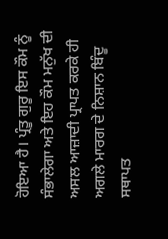ਹੋਇਆ ਹੈ। ਪ੍ਰੰਤੂ ਗੁਰੂ ਇਸ ਕੌਮ ਨੂੰ ਸੰਭਾਲੇਗਾ ਅਤੇ ਇਹ ਕੌਮ ਮਨੁੱਖ ਦੀ ਅਸਲ ਆਜ਼ਾਦੀ ਪ੍ਰਾਪਤ ਕਰਕੇ ਹੀ ਅਗਲੇ ਮਾਰਗ ਦੇ ਨਿਸ਼ਾਨ ਬਿੰਦੂ ਸਥਾਪਤ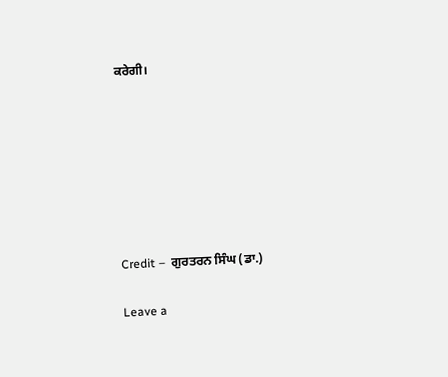ਕਰੇਗੀ।







Credit –  ਗੁਰਤਰਨ ਸਿੰਘ (ਡਾ.)

Leave a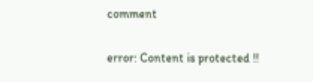comment

error: Content is protected !!